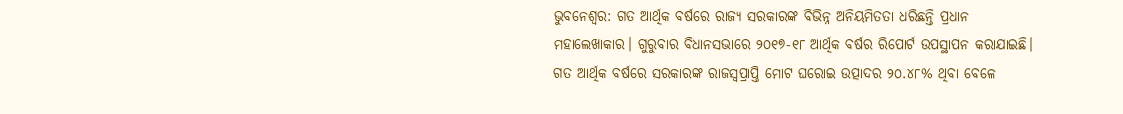ଭୁବନେଶ୍ୱର: ଗତ ଆର୍ଥିକ ବର୍ଷରେ ରାଜ୍ୟ ସରକାରଙ୍କ ବିଭିନ୍ନ ଅନିୟମିତତା ଧରିଛନ୍ତି ପ୍ରଧାନ ମହାଲେଖାକାର। ଗୁରୁବାର ବିଧାନସଭାରେ ୨୦୧୭-୧୮ ଆର୍ଥିକ ବର୍ଷର ରିପୋର୍ଟ ଉପସ୍ଥାପନ କରାଯାଇଛି। ଗତ ଆର୍ଥିକ ବର୍ଷରେ ସରକାରଙ୍କ ରାଜସ୍ବପ୍ରାପ୍ତି ମୋଟ ଘରୋଇ ଉତ୍ପାଦର ୨୦.୪୮% ଥିବା ବେଳେ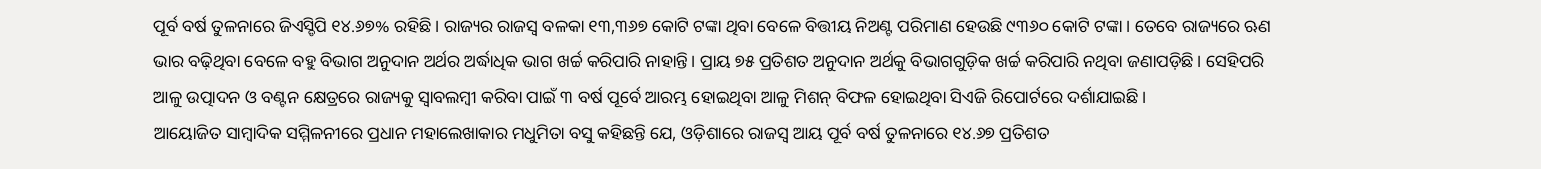ପୂର୍ବ ବର୍ଷ ତୁଳନାରେ ଜିଏସ୍ଡିପି ୧୪.୬୭% ରହିଛି। ରାଜ୍ୟର ରାଜସ୍ବ ବଳକା ୧୩,୩୬୭ କୋଟି ଟଙ୍କା ଥିବା ବେଳେ ବିତ୍ତୀୟ ନିଅଣ୍ଟ ପରିମାଣ ହେଉଛି ୯୩୬୦ କୋଟି ଟଙ୍କା। ତେବେ ରାଜ୍ୟରେ ଋଣ ଭାର ବଢ଼ିଥିବା ବେଳେ ବହୁ ବିଭାଗ ଅନୁଦାନ ଅର୍ଥର ଅର୍ଦ୍ଧାଧିକ ଭାଗ ଖର୍ଚ୍ଚ କରିପାରି ନାହାନ୍ତି। ପ୍ରାୟ ୭୫ ପ୍ରତିଶତ ଅନୁଦାନ ଅର୍ଥକୁ ବିଭାଗଗୁଡ଼ିକ ଖର୍ଚ୍ଚ କରିପାରି ନଥିବା ଜଣାପଡ଼ିଛି। ସେହିପରି ଆଳୁ ଉତ୍ପାଦନ ଓ ବଣ୍ଟନ କ୍ଷେତ୍ରରେ ରାଜ୍ୟକୁ ସ୍ବାବଲମ୍ବୀ କରିବା ପାଇଁ ୩ ବର୍ଷ ପୂର୍ବେ ଆରମ୍ଭ ହୋଇଥିବା ଆଳୁ ମିଶନ୍ ବିଫଳ ହୋଇଥିବା ସିଏଜି ରିପୋର୍ଟରେ ଦର୍ଶାଯାଇଛି।
ଆୟୋଜିତ ସାମ୍ବାଦିକ ସମ୍ମିଳନୀରେ ପ୍ରଧାନ ମହାଲେଖାକାର ମଧୁମିତା ବସୁ କହିଛନ୍ତି ଯେ, ଓଡ଼ିଶାରେ ରାଜସ୍ବ ଆୟ ପୂର୍ବ ବର୍ଷ ତୁଳନାରେ ୧୪.୬୭ ପ୍ରତିଶତ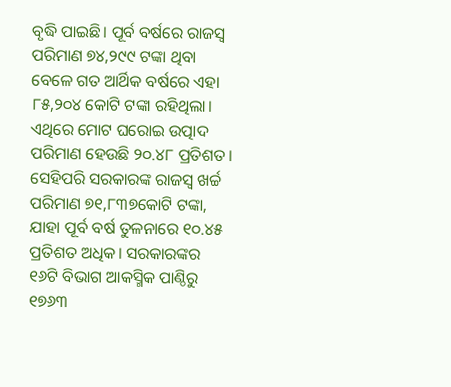ବୃଦ୍ଧି ପାଇଛି। ପୂର୍ବ ବର୍ଷରେ ରାଜସ୍ବ ପରିମାଣ ୭୪,୨୯୯ ଟଙ୍କା ଥିବା ବେଳେ ଗତ ଆର୍ଥିକ ବର୍ଷରେ ଏହା ୮୫,୨୦୪ କୋଟି ଟଙ୍କା ରହିଥିଲା। ଏଥିରେ ମୋଟ ଘରୋଇ ଉତ୍ପାଦ ପରିମାଣ ହେଉଛି ୨୦.୪୮ ପ୍ରତିଶତ। ସେହିପରି ସରକାରଙ୍କ ରାଜସ୍ବ ଖର୍ଚ୍ଚ ପରିମାଣ ୭୧,୮୩୭କୋଟି ଟଙ୍କା, ଯାହା ପୂର୍ବ ବର୍ଷ ତୁଳନାରେ ୧୦.୪୫ ପ୍ରତିଶତ ଅଧିକ। ସରକାରଙ୍କର ୧୬ଟି ବିଭାଗ ଆକସ୍ମିକ ପାଣ୍ଠିରୁ ୧୭୬୩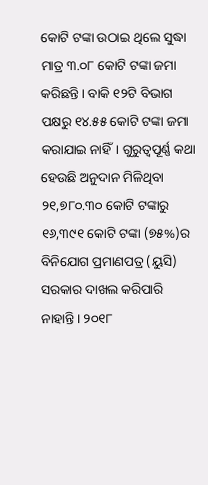କୋଟି ଟଙ୍କା ଉଠାଇ ଥିଲେ ସୁଦ୍ଧା ମାତ୍ର ୩.୦୮ କୋଟି ଟଙ୍କା ଜମା କରିଛନ୍ତି। ବାକି ୧୨ଟି ବିଭାଗ ପକ୍ଷରୁ ୧୪.୫୫ କୋଟି ଟଙ୍କା ଜମା କରାଯାଇ ନାହିଁ। ଗୁରୁତ୍ବପୂର୍ଣ୍ଣ କଥା ହେଉଛି ଅନୁଦାନ ମିଳିଥିବା ୨୧,୭୮୦.୩୦ କୋଟି ଟଙ୍କାରୁ ୧୬,୩୯୧ କୋଟି ଟଙ୍କା (୭୫%)ର ବିନିଯୋଗ ପ୍ରମାଣପତ୍ର (ୟୁସି) ସରକାର ଦାଖଲ କରିପାରି ନାହାନ୍ତି। ୨୦୧୮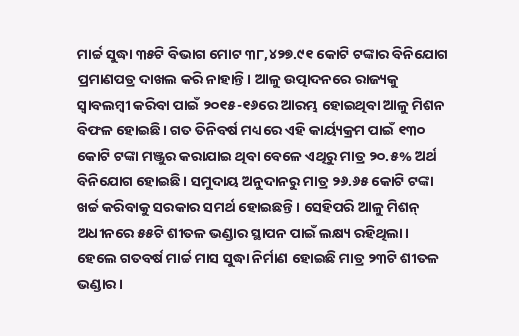ମାର୍ଚ୍ଚ ସୁଦ୍ଧା ୩୫ଟି ବିଭାଗ ମୋଟ ୩୮,୪୨୭.୯୧ କୋଟି ଟଙ୍କାର ବିନିଯୋଗ ପ୍ରମାଣପତ୍ର ଦାଖଲ କରି ନାହାନ୍ତି। ଆଳୁ ଉତ୍ପାଦନରେ ରାଜ୍ୟକୁ ସ୍ବାବଲମ୍ବୀ କରିବା ପାଇଁ ୨୦୧୫-୧୬ରେ ଆରମ୍ଭ ହୋଇଥିବା ଆଳୁ ମିଶନ ବିଫଳ ହୋଇଛି। ଗତ ତିନିବର୍ଷ ମଧ୍ୟରେ ଏହି କାର୍ୟ୍ୟକ୍ରମ ପାଇଁ ୧୩୦ କୋଟି ଟଙ୍କା ମଞ୍ଜୁର କରାଯାଇ ଥିବା ବେଳେ ଏଥିରୁ ମାତ୍ର ୨୦.୫% ଅର୍ଥ ବିନିଯୋଗ ହୋଇଛି। ସମୁଦାୟ ଅନୁଦାନରୁ ମାତ୍ର ୨୬.୬୫ କୋଟି ଟଙ୍କା ଖର୍ଚ୍ଚ କରିବାକୁ ସରକାର ସମର୍ଥ ହୋଇଛନ୍ତି। ସେହିପରି ଆଳୁ ମିଶନ୍ ଅଧୀନରେ ୫୫ଟି ଶୀତଳ ଭଣ୍ଡାର ସ୍ଥାପନ ପାଇଁ ଲକ୍ଷ୍ୟ ରହିଥିଲା। ହେଲେ ଗତବର୍ଷ ମାର୍ଚ୍ଚ ମାସ ସୁଦ୍ଧା ନିର୍ମାଣ ହୋଇଛି ମାତ୍ର ୨୩ଟି ଶୀତଳ ଭଣ୍ଡାର।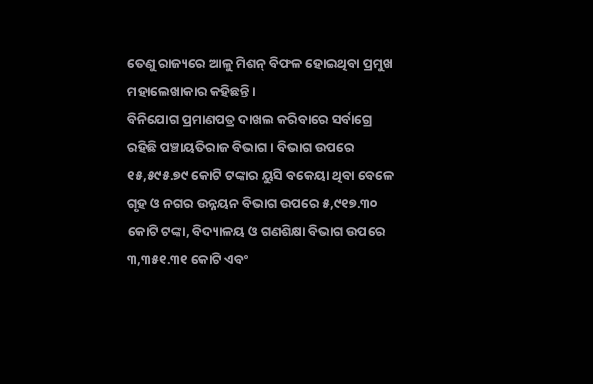ତେଣୁ ରାଜ୍ୟରେ ଆଳୁ ମିଶନ୍ ବିଫଳ ହୋଇଥିବା ପ୍ରମୁଖ ମହାଲେଖାକାର କହିଛନ୍ତି।
ବିନିଯୋଗ ପ୍ରମାଣପତ୍ର ଦାଖଲ କରିବାରେ ସର୍ବାଗ୍ରେ ରହିଛି ପଞ୍ଚାୟତିରାଜ ବିଭାଗ। ବିଭାଗ ଉପରେ ୧୫,୫୯୫.୭୯ କୋଟି ଟଙ୍କାର ୟୁସି ବକେୟା ଥିବା ବେଳେ ଗୃହ ଓ ନଗର ଉନ୍ନୟନ ବିଭାଗ ଉପରେ ୫,୯୧୭.୩୦ କୋଟି ଟଙ୍କା, ବିଦ୍ୟାଳୟ ଓ ଗଣଶିକ୍ଷା ବିଭାଗ ଉପରେ ୩,୩୫୧.୩୧ କୋଟି ଏବଂ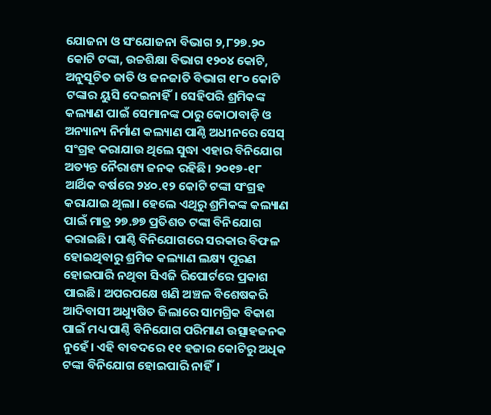ଯୋଜନା ଓ ସଂଯୋଜନା ବିଭାଗ ୨,୮୨୭.୨୦ କୋଟି ଟଙ୍କା, ଉଚ୍ଚଶିକ୍ଷା ବିଭାଗ ୧୨୦୪ କୋଟି, ଅନୁସୂଚିତ ଜାତି ଓ ଜନଜାତି ବିଭାଗ ୧୮୦ କୋଟି ଟଙ୍କାର ୟୁସି ଦେଇନାହିଁ। ସେହିପରି ଶ୍ରମିକଙ୍କ କଲ୍ୟାଣ ପାଇଁ ସେମାନଙ୍କ ଠାରୁ କୋଠାବାଡ଼ି ଓ ଅନ୍ୟାନ୍ୟ ନିର୍ମାଣ କଲ୍ୟାଣ ପାଣ୍ଠି ଅଧୀନରେ ସେସ୍ ସଂଗ୍ରହ କରାଯାଉ ଥିଲେ ସୁଦ୍ଧା ଏହାର ବିନିଯୋଗ ଅତ୍ୟନ୍ତ ନୈରାଶ୍ୟ ଜନକ ରହିଛି। ୨୦୧୭-୧୮ ଆର୍ଥିକ ବର୍ଷରେ ୨୪୦.୧୨ କୋଟି ଟଙ୍କା ସଂଗ୍ରହ କରାଯାଇ ଥିଲା। ହେଲେ ଏଥିରୁ ଶ୍ରମିକଙ୍କ କଲ୍ୟାଣ ପାଇଁ ମାତ୍ର ୨୭.୭୭ ପ୍ରତିଶତ ଟଙ୍କା ବିନିଯୋଗ କରାଇଛି। ପାଣ୍ଠି ବିନିଯୋଗରେ ସରକାର ବିଫଳ ହୋଇଥିବାରୁ ଶ୍ରମିକ କଲ୍ୟାଣ ଲକ୍ଷ୍ୟ ପୂରଣ ହୋଇପାରି ନଥିବା ସିଏଜି ରିପୋର୍ଟରେ ପ୍ରକାଶ ପାଇଛି। ଅପରପକ୍ଷେ ଖଣି ଅଞ୍ଚଳ ବିଶେଷକରି ଆଦିବାସୀ ଅଧ୍ୟୁଷିତ ଜିଲାରେ ସାମଗ୍ରିକ ବିକାଶ ପାଇଁ ମଧ୍ୟ ପାଣ୍ଠି ବିନିଯୋଗ ପରିମାଣ ଉତ୍ସାହଜନକ ନୁହେଁ। ଏହି ବାବଦରେ ୧୧ ହଜାର କୋଟିରୁ ଅଧିକ ଟଙ୍କା ବିନିଯୋଗ ହୋଇପାରି ନାହିଁ।